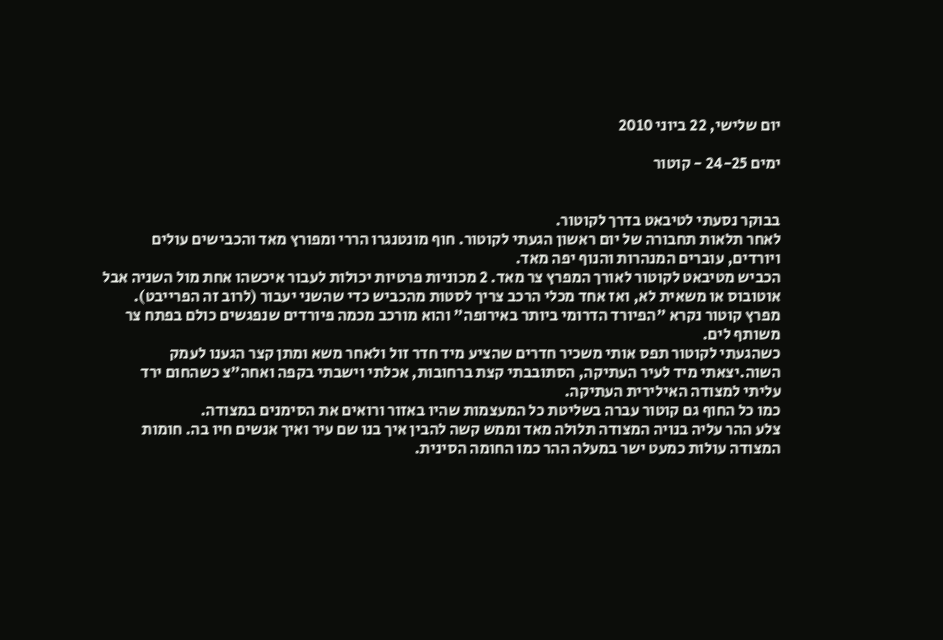יום שלישי, 22 ביוני 2010

ימים 24-25 - קוטור


בבוקר נסעתי לטיבאט בדרך לקוטור.
לאחר תלאות תחבורה של יום ראשון הגעתי לקוטור. חוף מונטנגרו הררי ומפורץ מאד והכבישים עולים ויורדים, עוברים המנהרות והנוף יפה מאד.
הכביש מטיבאט לקוטור לאורך המפרץ צר מאד. 2 מכוניות פרטיות יכולות לעבור איכשהו אחת מול השניה אבל אוטובוס או משאית לא, ואז אחד מכלי הרכב צריך לסטות מהכביש כדי שהשני יעבור (לרוב זה הפרייבט).
מפרץ קוטור נקרא "הפיורד הדרומי ביותר באירופה" והוא מורכב מכמה פיורדים שנפגשים כולם בפתח צר משותף לים.
כשהגעתי לקוטור תפס אותי משכיר חדרים שהציע מיד חדר זול ולאחר משא ומתן קצר הגענו לעמק השוה.יצאתי מיד לעיר העתיקה, הסתובבתי קצת ברחובות, אכלתי וישבתי בקפה ואחה"צ כשהחום ירד עליתי למצודה האילירית העתיקה.
כמו כל החוף גם קוטור עברה בשליטת כל המעצמות שהיו באזור ורואים את הסימנים במצודה.
צלע ההר עליה בנויה המצודה תלולה מאד וממש קשה להבין איך בנו שם עיר ואיך אנשים חיו בה. חומות המצודה עולות כמעט ישר במעלה ההר כמו החומה הסינית.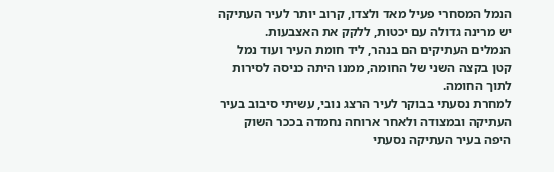הנמל המסחרי פעיל מאד ולצדו, קרוב יותר לעיר העתיקה יש מרינה גדולה עם יכטות, ללקק את האצבעות.
הנמלים העתיקים הם בנהר, ליד חומת העיר ועוד נמל קטן בקצה השני של החומה, ממנו היתה כניסה לסירות לתוך החומה.
למחרת נסעתי בבוקר לעיר הרצג נובי, עשיתי סיבוב בעיר העתיקה ובמצודה ולאחר ארוחה נחמדה בככר השוק היפה בעיר העתיקה נסעתי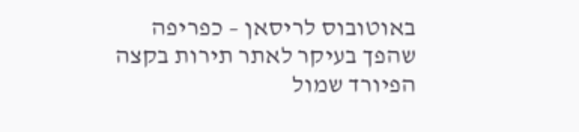באוטובוס לריסאן – כפריפה שהפך בעיקר לאתר תירות בקצה הפיורד שמול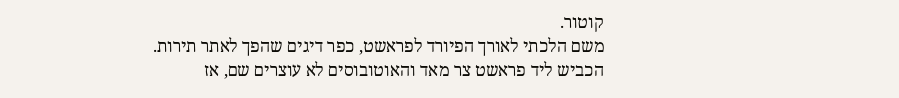קוטור.
משם הלכתי לאורך הפיורד לפראשט, כפר דיגים שהפך לאתר תירות.
הכביש ליד פראשט צר מאד והאוטובוסים לא עוצרים שם, אז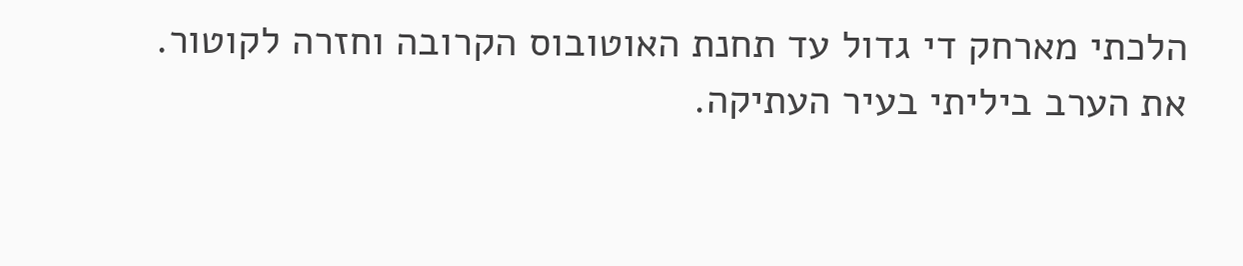הלכתי מארחק די גדול עד תחנת האוטובוס הקרובה וחזרה לקוטור.
את הערב ביליתי בעיר העתיקה.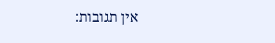אין תגובות: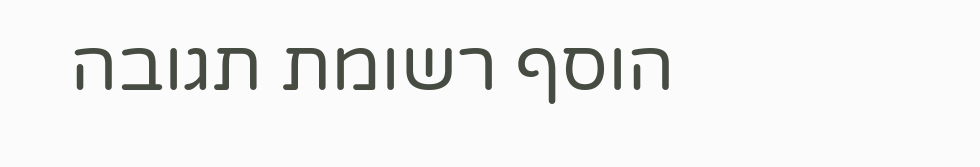הוסף רשומת תגובה